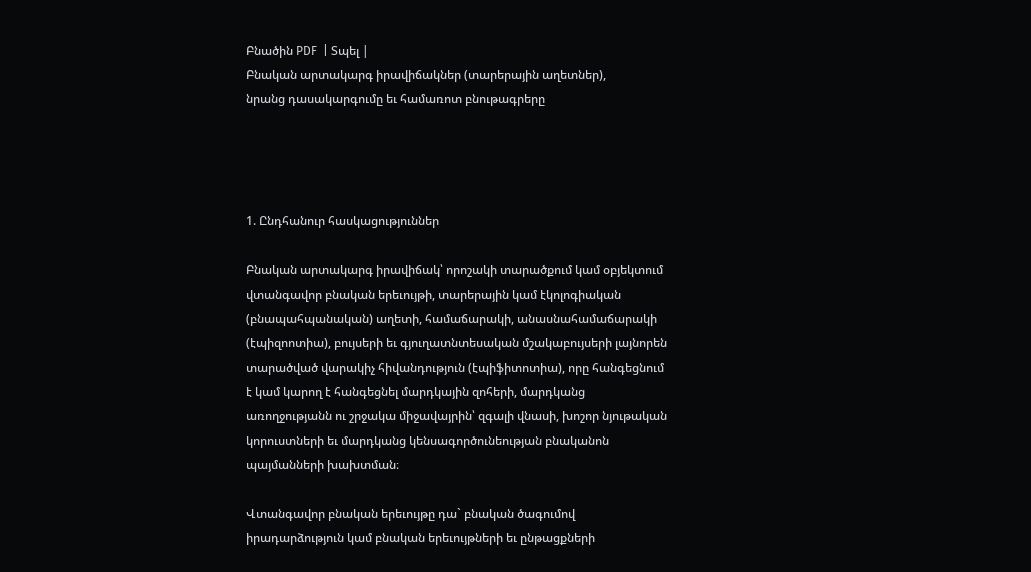Բնածին PDF  | Տպել |
Բնական արտակարգ իրավիճակներ (տարերային աղետներ),
նրանց դասակարգումը եւ համառոտ բնութագրերը




1. Ընդհանուր հասկացություններ

Բնական արտակարգ իրավիճակ՝ որոշակի տարածքում կամ օբյեկտում վտանգավոր բնական երեւույթի, տարերային կամ էկոլոգիական (բնապահպանական) աղետի, համաճարակի, անասնահամաճարակի (էպիզոոտիա), բույսերի եւ գյուղատնտեսական մշակաբույսերի լայնորեն տարածված վարակիչ հիվանդություն (էպիֆիտոտիա), որը հանգեցնում է կամ կարող է հանգեցնել մարդկային զոհերի, մարդկանց առողջությանն ու շրջակա միջավայրին՝ զգալի վնասի, խոշոր նյութական կորուստների եւ մարդկանց կենսագործունեության բնականոն պայմանների խախտման։

Վտանգավոր բնական երեւույթը դա` բնական ծագումով իրադարձություն կամ բնական երեւույթների եւ ընթացքների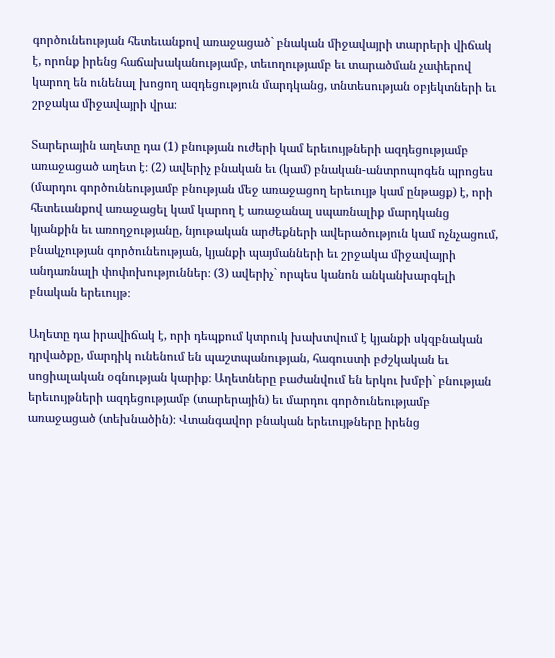գործունեության հետեւանքով առաջացած` բնական միջավայրի տարրերի վիճակ է, որոնք իրենց հաճախականությամբ, տեւողությամբ եւ տարածման չափերով կարող են ունենալ խոցող ազդեցություն մարդկանց, տնտեսության օբյեկտների եւ շրջակա միջավայրի վրա։

Տարերային աղետը դա (1) բնության ուժերի կամ երեւույթների ազդեցությամբ առաջացած աղետ է։ (2) ավերիչ բնական եւ (կամ) բնական-անտրոպոգեն պրոցես (մարդու գործունեությամբ բնության մեջ առաջացող երեւույթ կամ ընթացք) է, որի հետեւանքով առաջացել կամ կարող է առաջանալ սպառնալիք մարդկանց կյանքին եւ առողջությանը, նյութական արժեքների ավերածություն կամ ոչնչացում, բնակչության գործունեության, կյանքի պայմանների եւ շրջակա միջավայրի անդառնալի փոփոխություններ։ (3) ավերիչ` որպես կանոն անկանխարգելի բնական երեւույթ։

Աղետը դա իրավիճակ է, որի դեպքում կտրուկ խախտվում է կյանքի սկզբնական դրվածքը, մարդիկ ունենում են պաշտպանության, հագուստի բժշկական եւ սոցիալական օգնության կարիք։ Աղետները բաժանվում են երկու խմբի` բնության երեւույթների ազդեցությամբ (տարերային) եւ մարդու գործունեությամբ առաջացած (տեխնածին)։ Վտանգավոր բնական երեւույթները իրենց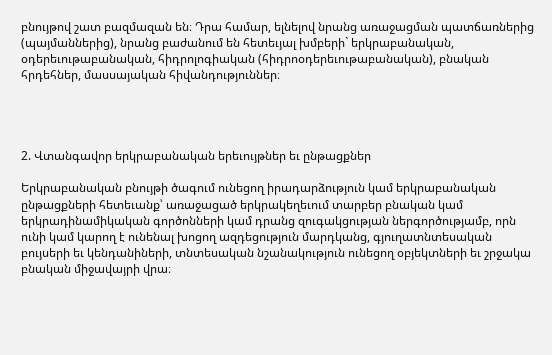բնույթով շատ բազմազան են։ Դրա համար, ելնելով նրանց առաջացման պատճառներից (պայմաններից), նրանց բաժանում են հետեւյալ խմբերի` երկրաբանական, օդերեւութաբանական, հիդրոլոգիական (հիդրոօդերեւութաբանական), բնական հրդեհներ, մասսայական հիվանդություններ։




2. Վտանգավոր երկրաբանական երեւույթներ եւ ընթացքներ

Երկրաբանական բնույթի ծագում ունեցող իրադարձություն կամ երկրաբանական ընթացքների հետեւանք՝ առաջացած երկրակեղեւում տարբեր բնական կամ երկրադինամիկական գործոնների կամ դրանց զուգակցության ներգործությամբ, որն ունի կամ կարող է ունենալ խոցող ազդեցություն մարդկանց, գյուղատնտեսական բույսերի եւ կենդանիների, տնտեսական նշանակություն ունեցող օբյեկտների եւ շրջակա բնական միջավայրի վրա։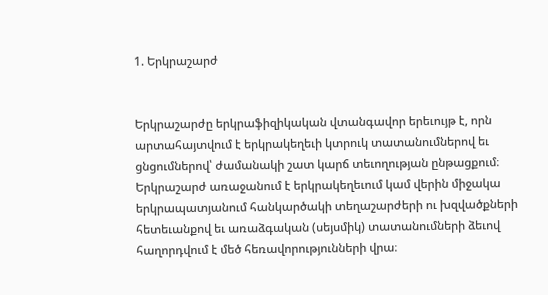1. Երկրաշարժ


Երկրաշարժը երկրաֆիզիկական վտանգավոր երեւույթ է, որն արտահայտվում է երկրակեղեւի կտրուկ տատանումներով եւ ցնցումներով՝ ժամանակի շատ կարճ տեւողության ընթացքում։ Երկրաշարժ առաջանում է երկրակեղեւում կամ վերին միջակա երկրապատյանում հանկարծակի տեղաշարժերի ու խզվածքների հետեւանքով եւ առաձգական (սեյսմիկ) տատանումների ձեւով հաղորդվում է մեծ հեռավորությունների վրա։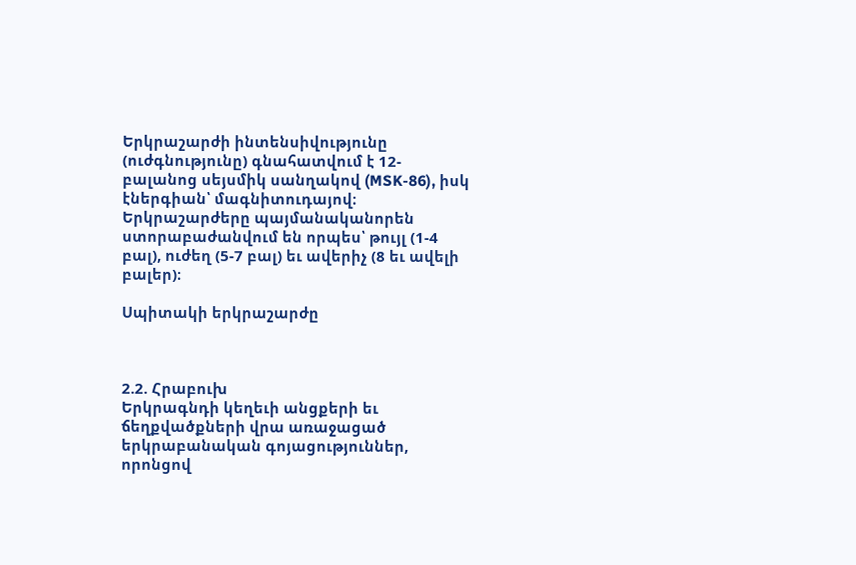Երկրաշարժի ինտենսիվությունը (ուժգնությունը) գնահատվում է 12-բալանոց սեյսմիկ սանղակով (MSK-86), իսկ էներգիան՝ մագնիտուդայով։ Երկրաշարժերը պայմանականորեն ստորաբաժանվում են որպես՝ թույլ (1-4 բալ), ուժեղ (5-7 բալ) եւ ավերիչ (8 եւ ավելի բալեր)։

Սպիտակի երկրաշարժը



2.2. Հրաբուխ
Երկրագնդի կեղեւի անցքերի եւ ճեղքվածքների վրա առաջացած երկրաբանական գոյացություններ, որոնցով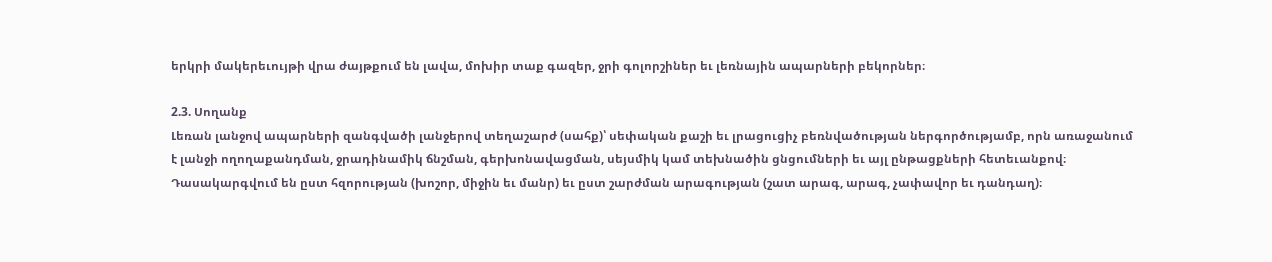երկրի մակերեւույթի վրա ժայթքում են լավա, մոխիր տաք գազեր, ջրի գոլորշիներ եւ լեռնային ապարների բեկորներ։

2.3. Սողանք
Լեռան լանջով ապարների զանգվածի լանջերով տեղաշարժ (սահք)՝ սեփական քաշի եւ լրացուցիչ բեռնվածության ներգործությամբ, որն առաջանում է լանջի ողողաքանդման, ջրադինամիկ ճնշման, գերխոնավացման, սեյսմիկ կամ տեխնածին ցնցումների եւ այլ ընթացքների հետեւանքով։
Դասակարգվում են ըստ հզորության (խոշոր, միջին եւ մանր) եւ ըստ շարժման արագության (շատ արագ, արագ, չափավոր եւ դանդաղ)։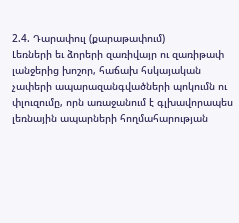2.4. Դարափուլ (քարաթափում)
Լեռների եւ ձորերի զառիվայր ու զառիթափ լանջերից խոշոր, հաճախ հսկայական չափերի ապարազանգվածների պոկումն ու փլուզումը, որն առաջանում է գլխավորապես լեռնային ապարների հողմահարության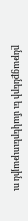ընթացքների եւ մակերեւութային ու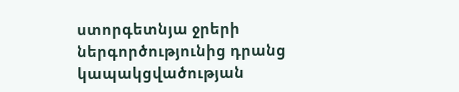ստորգետնյա ջրերի ներգործությունից դրանց կապակցվածության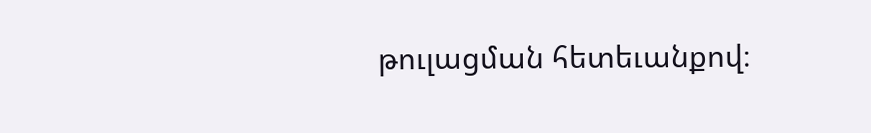թուլացման հետեւանքով։